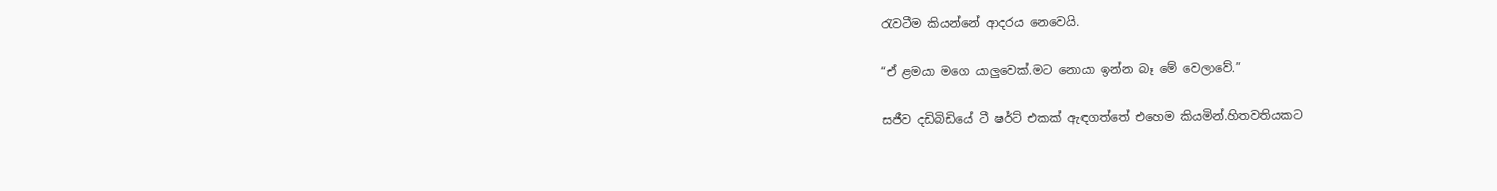රැවටීම කියන්නේ ආදරය නෙවෙයි.

“ඒ ළමයා මගෙ යාලුවෙක්.මට නොයා ඉන්න බෑ මේ වෙලාවේ.”

සජීව දඩිබිඩියේ ටී ෂර්ට් එකක් ඇඳගත්තේ එහෙම කියමින්.හිතවතියකට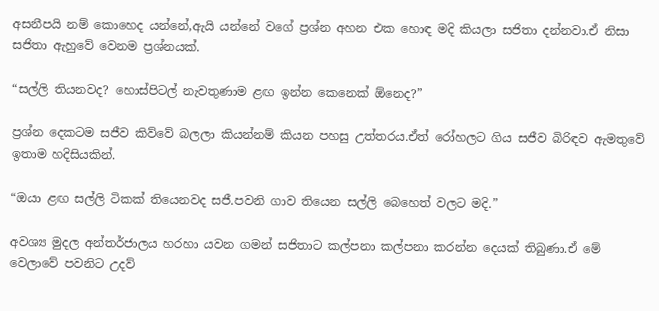අසනීපයි නම් කොහෙද යන්නේ,ඇයි යන්නේ වගේ ප්‍රශ්න අහන එක හොඳ මදි කියලා සජිතා දන්නවා.ඒ නිසා සජිතා ඇහුවේ වෙනම ප්‍රශ්නයක්.

“සල්ලි තියනවද? හොස්පිටල් නැවතුණාම ළඟ ඉන්න කෙනෙක් ඕනෙද?”

ප්‍රශ්න දෙකටම සජීව කිව්වේ බලලා කියන්නම් කියන පහසු උත්තරය.ඒත් රෝහලට ගිය සජීව බිරිඳව ඇමතුවේ ඉතාම හදිසියකින්.

“ඔයා ළඟ සල්ලි ටිකක් තියෙනවද සජී.පවනි ගාව තියෙන සල්ලි බෙහෙත් වලට මදි.”

අවශ්‍ය මුදල අන්තර්ජාලය හරහා යවන ගමන් සජිතාට කල්පනා කල්පනා කරන්න දෙයක් තිබුණා.ඒ මේ වෙලාවේ පවනිට උදව්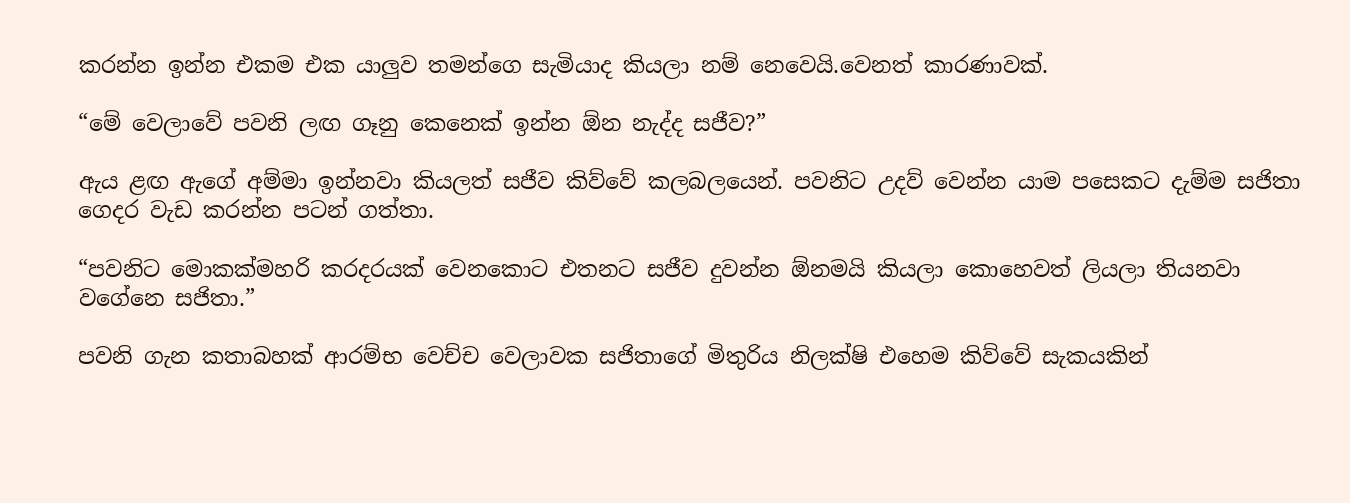කරන්න ඉන්න එකම එක යාලුව තමන්ගෙ සැමියාද කියලා නම් නෙවෙයි.වෙනත් කාරණාවක්.

“මේ වෙලාවේ පවනි ලඟ ගෑනු කෙනෙක් ඉන්න ඕන නැද්ද සජීව?”

ඇය ළඟ ඇගේ අම්මා ඉන්නවා කියලත් සජීව කිව්වේ කලබලයෙන්. පවනිට උදව් වෙන්න යාම පසෙකට දැම්ම සජිතා ගෙදර වැඩ කරන්න පටන් ගත්තා.

“පවනිට මොකක්මහරි කරදරයක් වෙනකොට එතනට සජීව දුවන්න ඕනමයි කියලා කොහෙවත් ලියලා තියනවා වගේනෙ සජිතා.”

පවනි ගැන කතාබහක් ආරම්භ වෙච්ච වෙලාවක සජිතාගේ මිතුරිය නිලක්ෂි එහෙම කිව්වේ සැකයකින්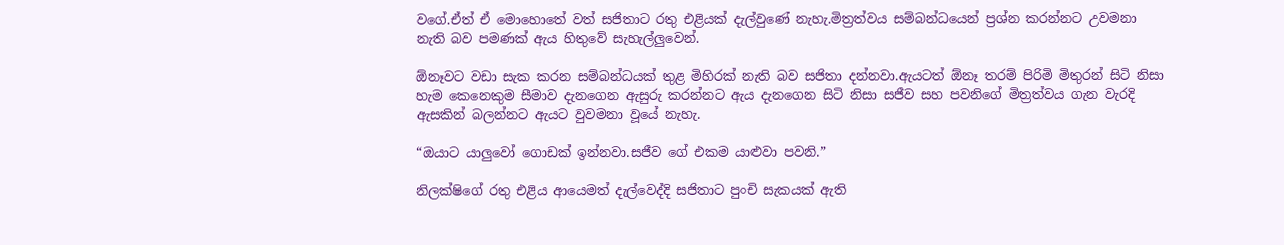වගේ.ඒත් ඒ මොහොතේ වත් සජිතාට රතු එළියක් දැල්වුණේ නැහැ.මිත්‍රත්වය සම්බන්ධයෙන් ප්‍රශ්න කරන්නට උවමනා නැති බව පමණක් ඇය හිතුවේ සැහැල්ලුවෙන්.

ඕනෑවට වඩා සැක කරන සම්බන්ධයක් තුළ මිහිරක් නැති බව සජිතා දන්නවා.ඇයටත් ඕනෑ තරම් පිරිමි මිතුරන් සිටි නිසා හැම කෙනෙකුම සීමාව දැනගෙන ඇසුරු කරන්නට ඇය දැනගෙන සිටි නිසා සජීව සහ පවනිගේ මිත්‍රත්වය ගැන වැරදි ඇසකින් බලන්නට ඇයට වුවමනා වූයේ නැහැ.

“ඔයාට යාලුවෝ ගොඩක් ඉන්නවා.සජීව ගේ එකම යාළුවා පවනි.”

නිලක්ෂිගේ රතු එළිය ආයෙමත් දැල්වෙද්දි සජිතාට පුංචි සැකයක් ඇති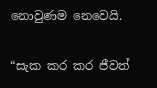නොවුණම නෙවෙයි.

“සැක කර කර ජීවත්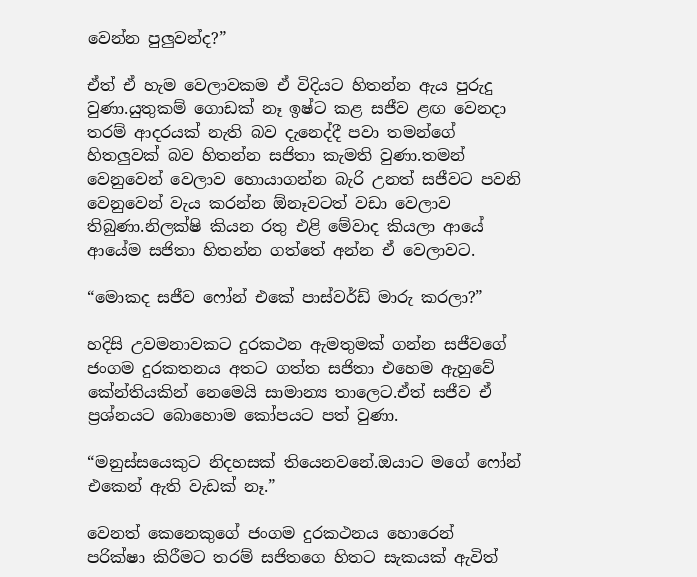වෙන්න පුලුවන්ද?”

ඒත් ඒ හැම වෙලාවකම ඒ විදියට හිතන්න ඇය පුරුදු වුණා.යුතුකම් ගොඩක් නෑ ඉෂ්ට කළ සජීව ළඟ වෙනදා තරම් ආදරයක් නැති බව දැනෙද්දී පවා තමන්ගේ හිතලුවක් බව හිතන්න සජිතා කැමති වුණා.තමන් වෙනුවෙන් වෙලාව හොයාගන්න බැරි උනත් සජීවට පවනි වෙනුවෙන් වැය කරන්න ඕනෑවටත් වඩා වෙලාව තිබුණා.නිලක්ෂි කියන රතු එළි මේවාද කියලා ආයේ ආයේම සජිතා හිතන්න ගත්තේ අන්න ඒ වෙලාවට.

“මොකද සජීව ෆෝන් එකේ පාස්වර්ඩ් මාරු කරලා?”

හදිසි උවමනාවකට දුරකථන ඇමතුමක් ගන්න සජීවගේ ජංගම දුරකතනය අතට ගත්ත සජිතා එහෙම ඇහුවේ කේන්තියකින් නෙමෙයි සාමාන්‍ය තාලෙට.ඒත් සජීව ඒ ප්‍රශ්නයට බොහොම කෝපයට පත් වුණා.

“මනුස්සයෙකුට නිදහසක් තියෙනවනේ.ඔයාට මගේ ෆෝන් එකෙන් ඇති වැඩක් නෑ.”

වෙනත් කෙනෙකුගේ ජංගම දුරකථනය හොරෙන්  පරික්ෂා කිරීමට තරම් සජිතගෙ හිතට සැකයක් ඇවිත්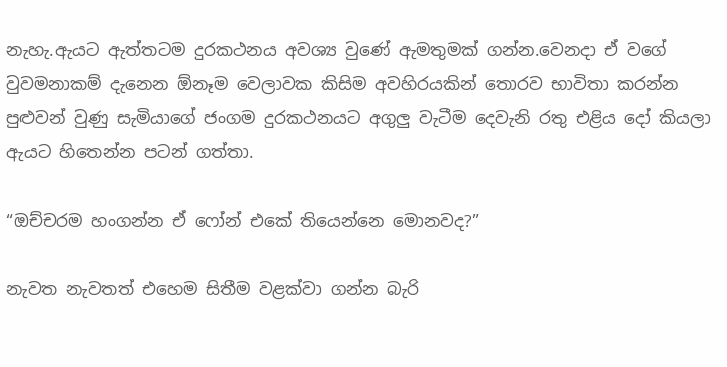නැහැ.ඇයට ඇත්තටම දුරකථනය අවශ්‍ය වුණේ ඇමතුමක් ගන්න.වෙනදා ඒ වගේ වුවමනාකම් දැනෙන ඕනෑම වෙලාවක කිසිම අවහිරයකින් තොරව භාවිතා කරන්න පුළුවන් වුණු සැමියාගේ ජංගම දුරකථනයට අගුලු වැටීම දෙවැනි රතු එළිය දෝ කියලා ඇයට හිතෙන්න පටන් ගත්තා.

“ඔච්චරම හංගන්න ඒ ෆෝන් එකේ තියෙන්නෙ මොනවද?”

නැවත නැවතත් එහෙම සිතීම වළක්වා ගන්න බැරි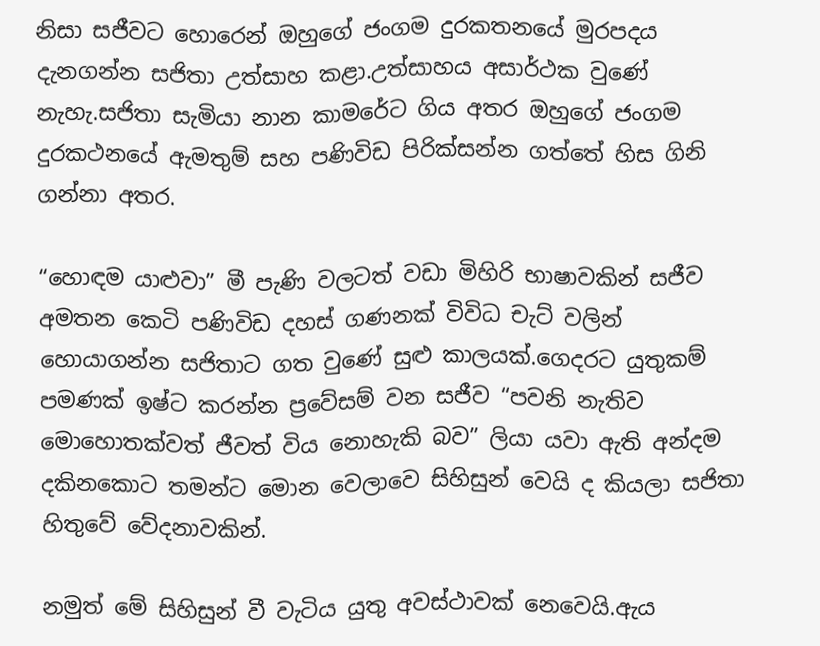නිසා සජීවට හොරෙන් ඔහුගේ ජංගම දුරකතනයේ මුරපදය දැනගන්න සජිතා උත්සාහ කළා.උත්සාහය අසාර්ථක වුණේ නැහැ.සජිතා සැමියා නාන කාමරේට ගිය අතර ඔහුගේ ජංගම දුරකථනයේ ඇමතුම් සහ පණිවිඩ පිරික්සන්න ගත්තේ හිස ගිනි ගන්නා අතර.

“හොඳම යාළුවා” මී පැණි වලටත් වඩා මිහිරි භාෂාවකින් සජීව අමතන කෙටි පණිවිඩ දහස් ගණනක් විවිධ චැට් වලින් හොයාගන්න සජිතාට ගත වුණේ සුළු කාලයක්.ගෙදරට යුතුකම් පමණක් ඉෂ්ට කරන්න ප්‍රවේසම් වන සජීව “පවනි නැතිව මොහොතක්වත් ජීවත් විය නොහැකි බව” ලියා යවා ඇති අන්දම දකිනකොට තමන්ට මොන වෙලාවෙ සිහිසුන් වෙයි ද කියලා සජිතා හිතුවේ වේදනාවකින්.

නමුත් මේ සිහිසුන් වී වැටිය යුතු අවස්ථාවක් නෙවෙයි.ඇය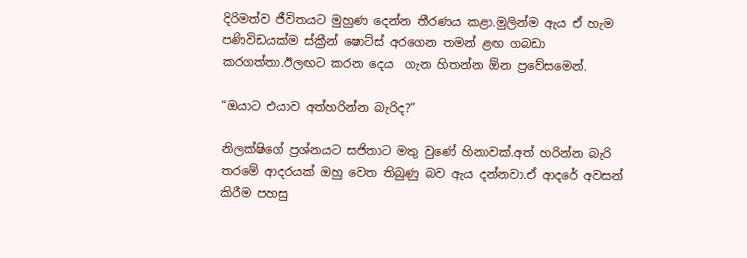දිරිමත්ව ජීවිතයට මුහුණ දෙන්න තීරණය කළා.මුලින්ම ඇය ඒ හැම පණිවිඩයක්ම ස්ක්‍රීන් ෂොට්ස් අරගෙන තමන් ළඟ ගබඩා කරගත්තා.ඊලඟට කරන දෙය  ගැන හිතන්න ඕන ප්‍රවේසමෙන්.

“ඔයාට එයාව අත්හරින්න බැරිද?”

නිලක්ෂිගේ ප්‍රශ්නයට සජිතාට මතු වුණේ හිනාවක්.අත් හරින්න බැරි තරමේ ආදරයක් ඔහු වෙත තිබුණු බව ඇය දන්නවා.ඒ ආදරේ අවසන් කිරීම පහසු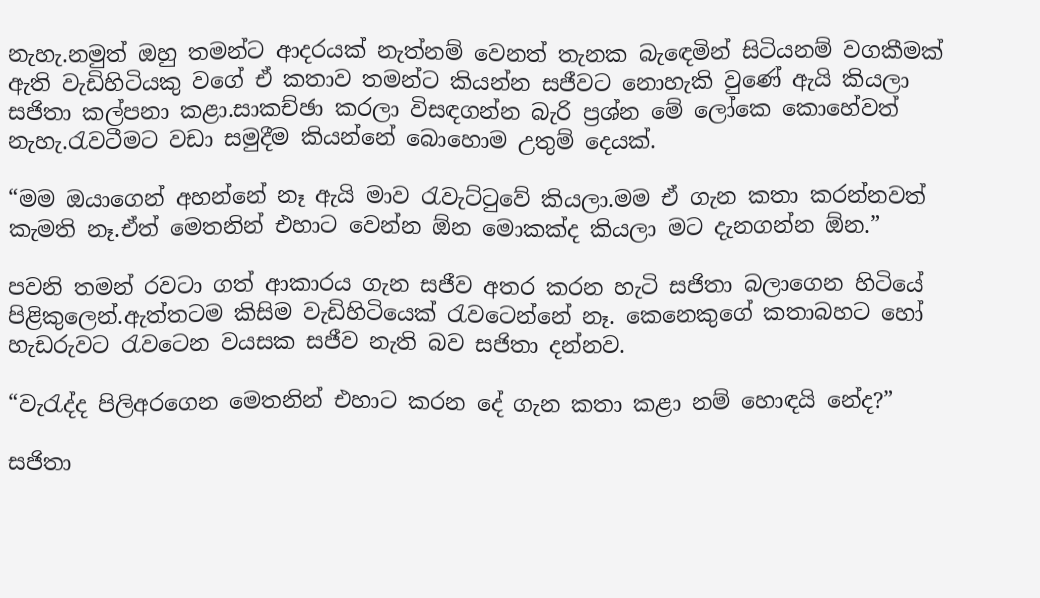නැහැ.නමුත් ඔහු තමන්ට ආදරයක් නැත්නම් වෙනත් තැනක බැඳෙමින් සිටියනම් වගකීමක් ඇති වැඩිහිටියකු වගේ ඒ කතාව තමන්ට කියන්න සජීවට නොහැකි වුණේ ඇයි කියලා සජිතා කල්පනා කළා.සාකච්ඡා කරලා විසඳගන්න බැරි ප්‍රශ්න මේ ලෝකෙ කොහේවත් නැහැ.රැවටීමට වඩා සමුදීම කියන්නේ බොහොම උතුම් දෙයක්.

“මම ඔයාගෙන් අහන්නේ නෑ ඇයි මාව රැවැට්ටුවේ කියලා.මම ඒ ගැන කතා කරන්නවත් කැමති නෑ.ඒත් මෙතනින් එහාට වෙන්න ඕන මොකක්ද කියලා මට දැනගන්න ඕන.”

පවනි තමන් රවටා ගත් ආකාරය ගැන සජීව අතර කරන හැටි සජිතා බලාගෙන හිටියේ පිළිකුලෙන්.ඇත්තටම කිසිම වැඩිහිටියෙක් රැවටෙන්නේ නෑ. කෙනෙකුගේ කතාබහට හෝ හැඩරුවට රැවටෙන වයසක සජීව නැති බව සජිතා දන්නව.

“වැරැද්ද පිලිඅරගෙන මෙතනින් එහාට කරන දේ ගැන කතා කළා නම් හොඳයි නේද?”

සජිතා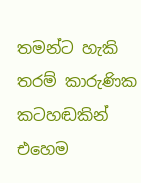තමන්ට හැකි තරම් කාරුණික කටහඬකින් එහෙම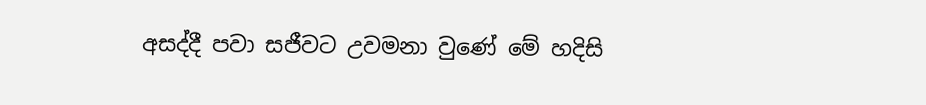අසද්දී පවා සජීවට උවමනා වුණේ මේ හදිසි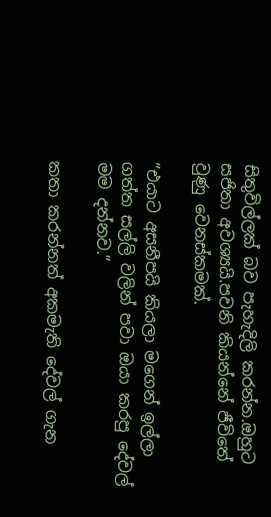සිතුවිල්ලක් බව පැහැදිලි කරන්න.ඔහුට සජිතා අවශ්‍යයි.පවනි කියන්නේ ජීවිතේ වුණු වෙනස්කමක්.

“එයාට අසනීපයි කියලා මගෙන් ඉල්ලා ගත්ත සල්ලි වලින් පවා ඔයා කරපු දේවල් මම දන්නව.”

කතා කරන්නත් අකමැති දේවල් ගැන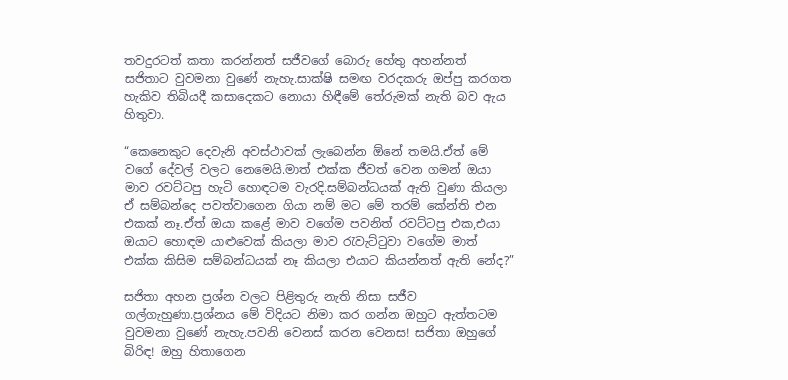තවදුරටත් කතා කරන්නත් සජීවගේ බොරු හේතු අහන්නත් සජිතාට වුවමනා වුණේ නැහැ.සාක්ෂි සමඟ වරදකරු ඔප්පු කරගත හැකිව තිබියදී කසාදෙකට නොයා හිඳීමේ තේරුමක් නැති බව ඇය හිතුවා.

“කෙනෙකුට දෙවැනි අවස්ථාවක් ලැබෙන්න ඕනේ තමයි.ඒත් මේ වගේ දේවල් වලට නෙමෙයි.මාත් එක්ක ජීවත් වෙන ගමන් ඔයා මාව රවට්ටපු හැටි හොඳටම වැරදි.සම්බන්ධයක් ඇති වුණා කියලා ඒ සම්බන්දෙ පවත්වාගෙන ගියා නම් මට මේ තරම් කේන්ති එන එකක් නෑ.ඒත් ඔයා කළේ මාව වගේම පවනිත් රවට්ටපු එක,එයා ඔයාට හොඳම යාළුවෙක් කියලා මාව රැවැට්ටුවා වගේම මාත් එක්ක කිසිම සම්බන්ධයක් නෑ කියලා එයාට කියන්නත් ඇති නේද?”

සජිතා අහන ප්‍රශ්න වලට පිළිතුරු නැති නිසා සජීව ගල්ගැහුණා.ප්‍රශ්නය මේ විදියට නිමා කර ගන්න ඔහුට ඇත්තටම වුවමනා වුණේ නැහැ.පවනි වෙනස් කරන වෙනස! සජිතා ඔහුගේ බිරිඳ! ඔහු හිතාගෙන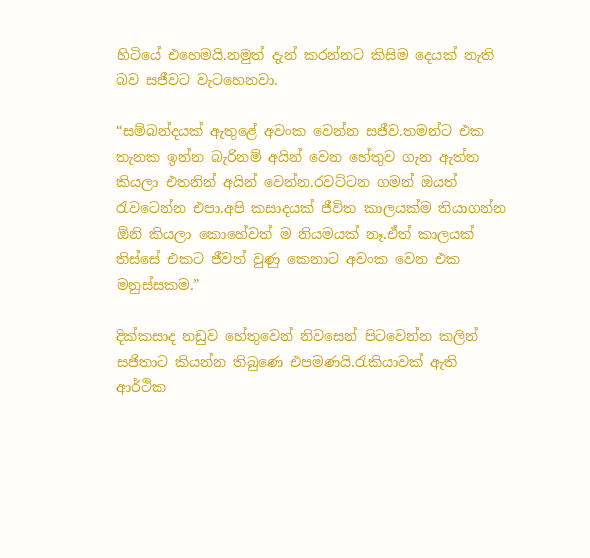හිටියේ එහෙමයි.නමුත් දැන් කරන්නට කිසිම දෙයක් නැති බව සජීවට වැටහෙනවා.

“සම්බන්දයක් ඇතුළේ අවංක වෙන්න සජීව.තමන්ට එක තැනක ඉන්න බැරිනම් අයින් වෙන හේතුව ගැන ඇත්ත කියලා එතනින් අයින් වෙන්න.රවට්ටන ගමන් ඔයත් රැවටෙන්න එපා.අපි කසාදයක් ජීවිත කාලයක්ම තියාගන්න ඕනි කියලා කොහේවත් ම නියමයක් නෑ.ඒත් කාලයක් තිස්සේ එකට ජීවත් වුණු කෙනාට අවංක වෙන එක මනුස්සකම.”

දික්කසාද නඩුව හේතුවෙන් නිවසෙන් පිටවෙන්න කලින් සජිතාට කියන්න තිබුණෙ එපමණයි.රැකියාවක් ඇති ආර්ථික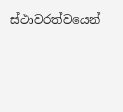ස්ථාවරත්වයෙන්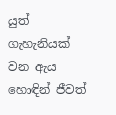යුත් ගැහැනියක් වන ඇය හොඳින් ජීවත්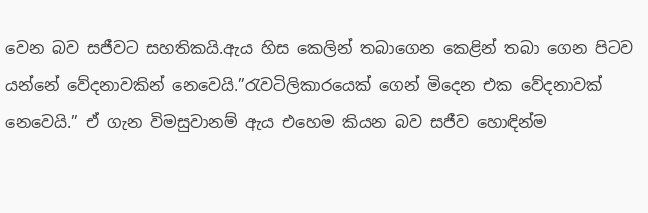වෙන බව සජීවට සහතිකයි.ඇය හිස කෙලින් තබාගෙන කෙළින් තබා ගෙන පිටව යන්නේ වේදනාවකින් නෙවෙයි.”රැවටිලිකාරයෙක් ගෙන් මිදෙන එක වේදනාවක් නෙවෙයි.” ඒ ගැන විමසුවානම් ඇය එහෙම කියන බව සජීව හොඳින්ම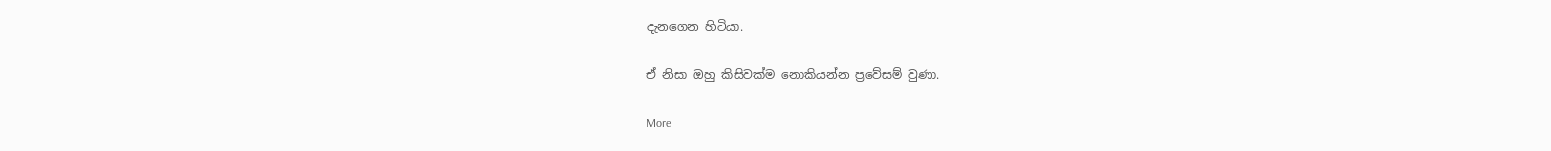දැනගෙන හිටියා.

ඒ නිසා ඔහු කිසිවක්ම නොකියන්න ප්‍රවේසම් වුණා.

More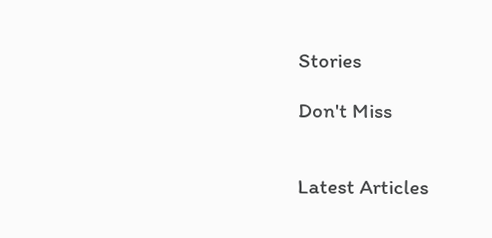Stories

Don't Miss


Latest Articles